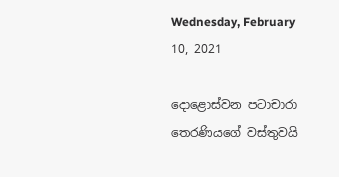Wednesday, February 10, 2021

දොළොස්වන පටාචාරා තෙරණියගේ වස්තුවයි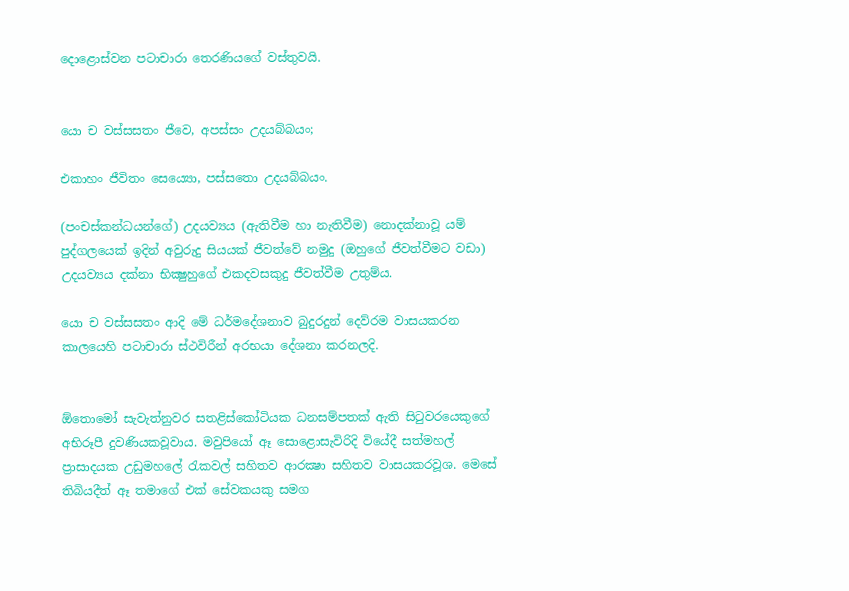දොළොස්වන පටාචාරා තෙරණියගේ වස්තුවයි.


යො ච වස්සසතං ජීවෙ, අපස්සං උදයබ්බයං;

එකාහං ජීවිතං සෙය්‍යො, පස්සතො උදයබ්බයං.

(පංචස්කන්ධයන්ගේ) උදයව්‍යය (ඇතිවීම හා නැතිවීම) නොදක්නාවූ යම් පුද්ගලයෙක් ඉදින් අවුරුදු සියයක් ජීවත්වේ නමුදු (ඔහුගේ ජීවත්වීමට වඩා) උදයව්‍යය දක්නා භික්‍ෂුහුගේ එකදවසකුදු ජීවත්වීම උතුම්ය.

යො ච වස්සසතං ආදි මේ ධර්මදේශනාව බුදුරදුන් දෙව්රම වාසයකරන කාලයෙහි පටාචාරා ස්ථවිරීන් අරභයා දේශනා කරනලදි.


ඕතොමෝ සැවැත්නුවර සතළිස්කෝටියක ධනසම්පතක් ඇති සිටුවරයෙකුගේ අභිරූපී දුවණියකවූවාය. මවුපියෝ ඈ සොළොසැවිරිදි වියේදී සත්මහල් ප්‍රාසාදයක උඩුමහලේ රැකවල් සහිතව ආරක්‍ෂා සහිතව වාසයකරවූශ. මෙසේ තිබියදීත් ඈ තමාගේ එක් සේවකයකු සමග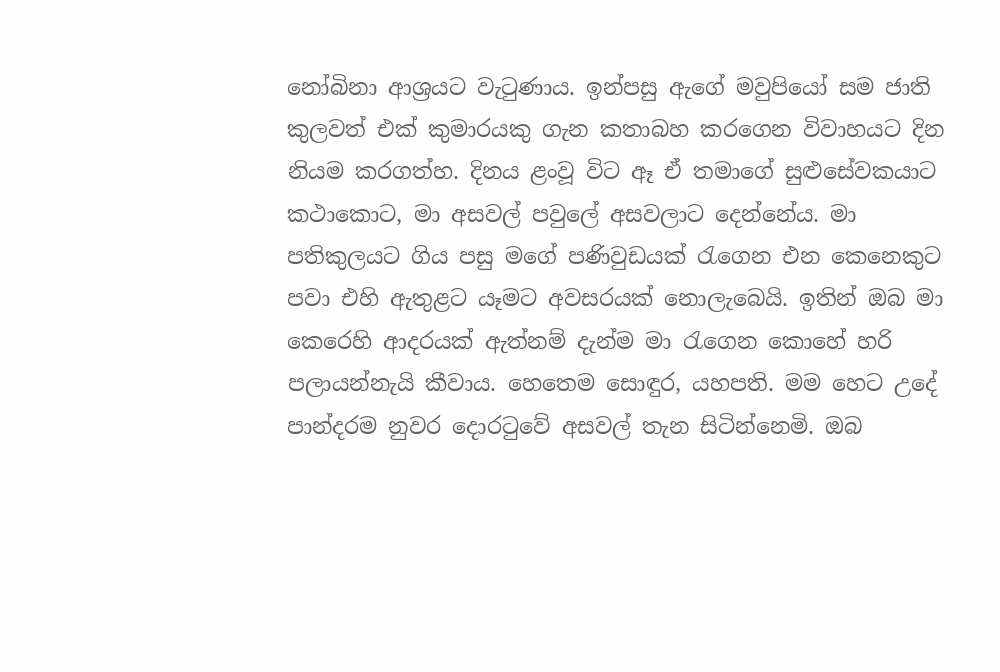නෝබිනා ආශ්‍ර‍යට වැටුණාය. ඉන්පසු ඇගේ මවුපියෝ සම ජාති කුලවත් එක් කුමාරයකු ගැන කතාබහ කරගෙන විවාහයට දින නියම කරගත්හ. දිනය ළංවූ විට ඈ ඒ තමාගේ සුළුසේවකයාට කථාකොට, මා අසවල් පවුලේ අසවලාට දෙන්නේය. මා පතිකුලයට ගිය පසු මගේ පණිවුඩයක් රැගෙන එන කෙනෙකුට පවා එහි ඇතුළට යෑමට අවසරයක් නොලැබෙයි. ඉතින් ඔබ මා කෙරෙහි ආදරයක් ඇත්නම් දැන්ම මා රැගෙන කොහේ හරි පලායන්නැයි කීවාය. හෙතෙම සොඳුර, යහපති. මම හෙට උදේ පාන්දරම නුවර දොරටුවේ අසවල් තැන සිටින්නෙමි. ඔබ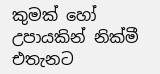කුමක් හෝ උපායකින් නික්මී එතැනට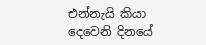එන්නැයි කියා දෙවෙනි දිනයේ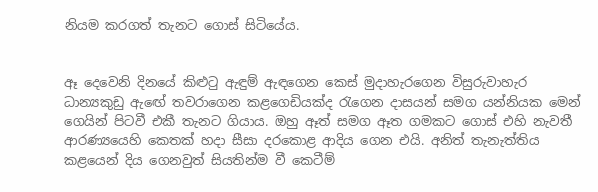නියම කරගත් තැනට ගොස් සිටියේය.


ඈ දෙවෙනි දිනයේ කිළුටු ඇඳුම් ඇඳගෙන කෙස් මුදාහැරගෙන විසුරුවාහැර ධාන්‍යකුඩු ඇඟේ තවරාගෙන කළගෙඩියක්ද රැගෙන දාසයන් සමග යන්නියක මෙන් ගෙයින් පිටවී එකී තැනට ගියාය. ඔහු ඈත් සමග ඈත ගමකට ගොස් එහි නැවතී ආරණ්‍යයෙහි කෙතක් හදා සීසා දරකොළ ආදිය ගෙන එයි. අනිත් තැනැත්තිය කළයෙන් දිය ගෙනවුත් සියතින්ම වී කෙටීම්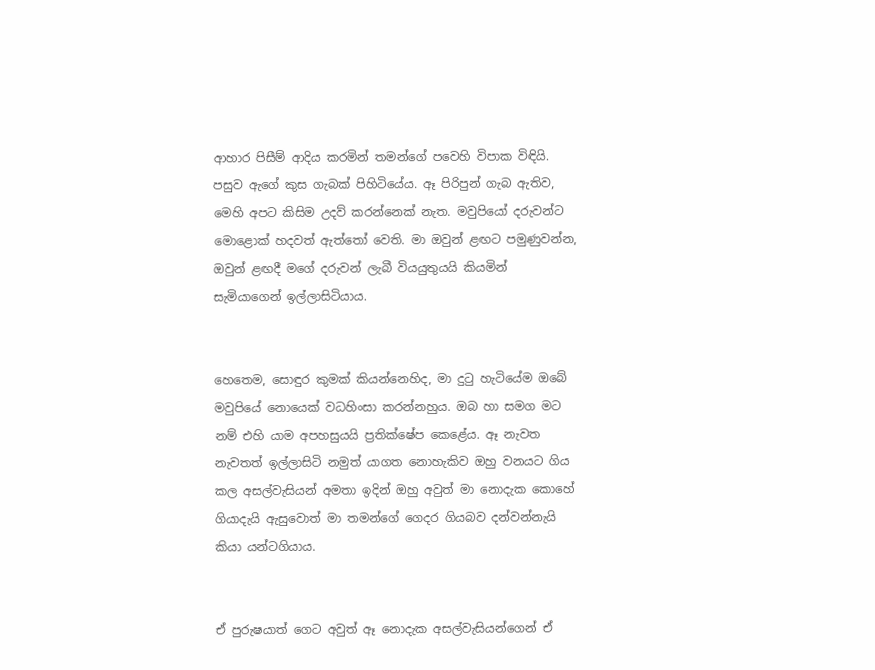ආහාර පිසීම් ආදිය කරමින් තමන්ගේ පවෙහි විපාක විඳියි. පසුව ඇගේ කුස ගැබක් පිහිටියේය. ඈ පිරිපුන් ගැබ ඇතිව, මෙහි අපට කිසිම උදව් කරන්නෙක් නැත. මවුපියෝ දරුවන්ට මොළොක් හදවත් ඇත්තෝ වෙති. මා ඔවුන් ළඟට පමුණුවන්න, ඔවුන් ළඟදී මගේ දරුවන් ලැබී වියයුතුයයි කියමින් සැමියාගෙන් ඉල්ලාසිටියාය.


හෙතෙම, සොඳුර කුමක් කියන්නෙහිද, මා දුටු හැටියේම ඔබේ මවුපියේ නොයෙක් වධහිංසා කරන්නහුය. ඔබ හා සමග මට නම් එහි යාම අපහසුයයි ප්‍ර‍තික්ෂේප කෙළේය. ඈ නැවත නැවතත් ඉල්ලාසිටි නමුත් යාගත නොහැකිව ඔහු වනයට ගිය කල අසල්වැසියන් අමතා ඉදින් ඔහු අවුත් මා නොදැක කොහේ ගියාදැයි ඇසුවොත් මා තමන්ගේ ගෙදර ගියබව දන්වන්නැයි කියා යන්ටගියාය.


ඒ පුරුෂයාත් ගෙට අවුත් ඈ නොදැක අසල්වැසියන්ගෙන් ඒ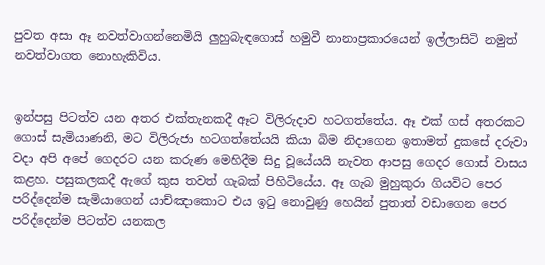පුවත අසා ඈ නවත්වාගන්නෙමියි ලුහුබැඳගොස් හමුවී නානාප්‍ර‍කාරයෙන් ඉල්ලාසිටි නමුත් නවත්වාගත නොහැකිවිය.


ඉන්පසු පිටත්ව යන අතර එක්තැනකදී ඈට විලිරුදාව හටගත්තේය. ඈ එක් ගස් අතරකට ගොස් සැමියාණනි, මට විලිරුජා හටගත්තේයයි කියා බිම නිදාගෙන ඉතාමත් දුකසේ දරුවා වදා අපි අපේ ගෙදරට යන කරුණ මෙහිදීම සිදු වූයේයයි නැවත ආපසු ගෙදර ගොස් වාසය කළහ. පසුකලකදී ඇගේ කුස තවත් ගැබක් පිහිටියේය. ඈ ගැබ මුහුකුරා ගියවිට පෙර පරිද්දෙන්ම සැමියාගෙන් යාච්ඤාකොට එය ඉටු නොවුණු හෙයින් පුතාත් වඩාගෙන පෙර පරිද්දෙන්ම පිටත්ව යනකල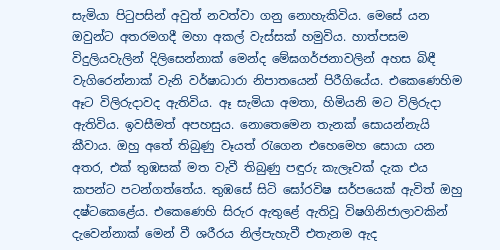සැමියා පිටුපසින් අවුත් නවත්වා ගනු නොහැකිවිය. මෙසේ යන ඔවුන්ට අතරමගදී මහා අකල් වැස්සක් හමුවිය. හාත්පසම විදුලියවැලින් දිලිසෙන්නාක් මෙන්ද මේඝගර්ජනාවලින් අහස බිඳී වැගිරෙන්නාක් වැනි වර්ෂාධාරා නිපාතයෙන් පිරීගියේය. එකෙණෙහිම ඈට විලිරුදාවද ඇතිවිය. ඈ සැමියා අමතා, හිමියනි මට විලිරුදා ඇතිවිය. ඉවසීමත් අපහසුය. නොතෙමෙන තැනක් සොයන්නැයි කීවාය. ඔහු අතේ තිබුණු වෑයත් රැගෙන එහෙමෙහ සොයා යන අතර, එක් තුඹසක් මත වැවී තිබුණු පඳුරු කැලෑවක් දැක එය කපන්ට පටන්ගත්තේය. තුඹසේ සිටි ඝෝරවිෂ සර්පයෙක් ඇවිත් ඔහු දෂ්ටකෙළේය. එකෙණෙහි සිරුර ඇතුළේ ඇතිවූ විෂගිනිජාලාවකින් දැවෙන්නාක් මෙන් වී ශරීරය නිල්පැහැවී එතැනම ඇද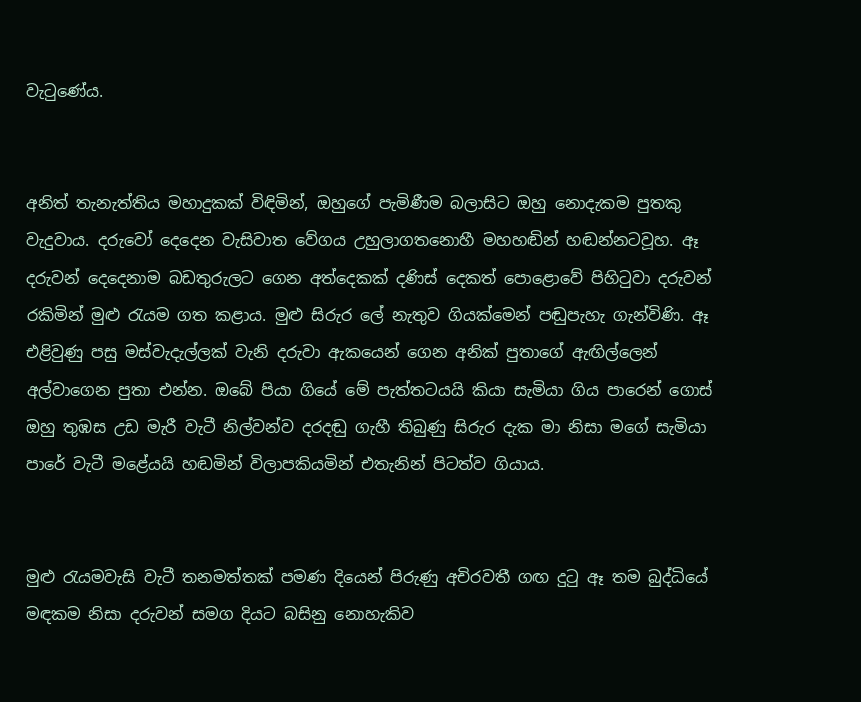වැටුණේය.


අනිත් තැනැත්තිය මහාදුකක් විඳිමින්, ඔහුගේ පැමිණීම බලාසිට ඔහු නොදැකම පුතකු වැදුවාය. දරුවෝ දෙදෙන වැසිවාත වේගය උහුලාගතනොහී මහහඬින් හඬන්නටවූහ. ඈ දරුවන් දෙදෙනාම බඩතුරුලට ගෙන අත්දෙකක් දණිස් දෙකත් පොළොවේ පිහිටුවා දරුවන් රකිමින් මුළු රැයම ගත කළාය. මුළු සිරුර ලේ නැතුව ගියක්මෙන් පඬුපැහැ ගැන්විණි. ඈ එළිවුණු පසු මස්වැදැල්ලක් වැනි දරුවා ඇකයෙන් ගෙන අනික් පුතාගේ ඇඟිල්ලෙන් අල්වාගෙන පුතා එන්න. ඔබේ පියා ගියේ මේ පැත්තටයයි කියා සැමියා ගිය පාරෙන් ගොස් ඔහු තුඹස උඩ මැරී වැටී නිල්වන්ව දරදඬු ගැහී තිබුණු සිරුර දැක මා නිසා මගේ සැමියා පාරේ වැටී මළේයයි හඬමින් විලාපකියමින් එතැනින් පිටත්ව ගියාය.


මුළු රැයමවැසි වැටී තනමත්තක් පමණ දියෙන් පිරුණු අචිරවතී ගඟ දුටු ඈ තම බුද්ධියේ මඳකම නිසා දරුවන් සමග දියට බසිනු නොහැකිව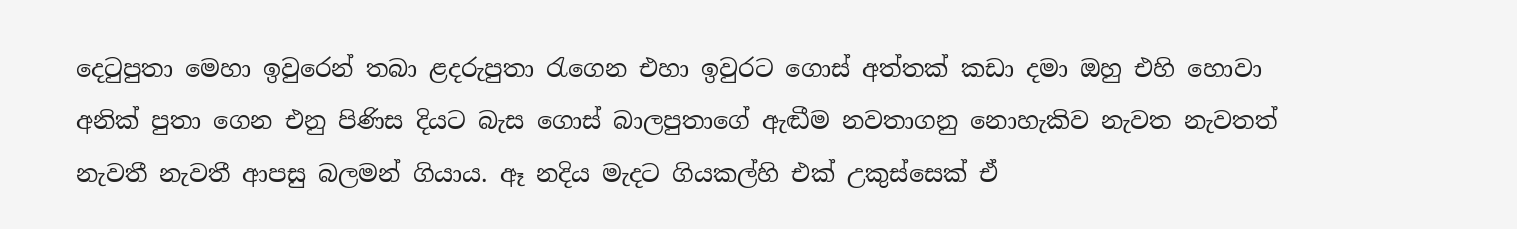දෙටුපුතා මෙහා ඉවුරෙන් තබා ළදරුපුතා රැගෙන එහා ඉවුරට ගොස් අත්තක් කඩා දමා ඔහු එහි හොවා අනික් පුතා ගෙන එනු පිණිස දියට බැස ගොස් බාලපුතාගේ ඇඬීම නවතාගනු නොහැකිව නැවත නැවතත් නැවතී නැවතී ආපසු බලමන් ගියාය. ඈ නදිය මැදට ගියකල්හි එක් උකුස්සෙක් ඒ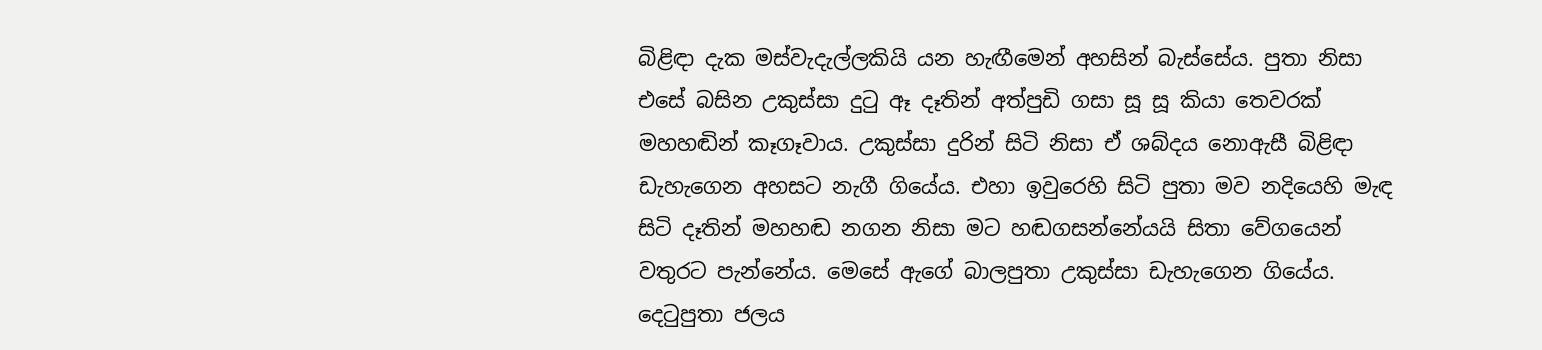බිළිඳා දැක මස්වැදැල්ලකියි යන හැඟීමෙන් අහසින් බැස්සේය. පුතා නිසා එසේ බසින උකුස්සා දුටු ඈ දෑතින් අත්පුඩි ගසා සූ සූ කියා තෙවරක් මහහඬින් කෑගෑවාය. උකුස්සා දුරින් සිටි නිසා ඒ ශබ්දය නොඇසී බිළිඳා ඩැහැගෙන අහසට නැගී ගියේය. එහා ඉවුරෙහි සිටි පුතා මව නදියෙහි මැඳ සිටි දෑතින් මහහඬ නගන නිසා මට හඬගසන්නේයයි සිතා වේගයෙන් වතුරට පැන්නේය. මෙසේ ඇගේ බාලපුතා උකුස්සා ඩැහැගෙන ගියේය. දෙටුපුතා ජලය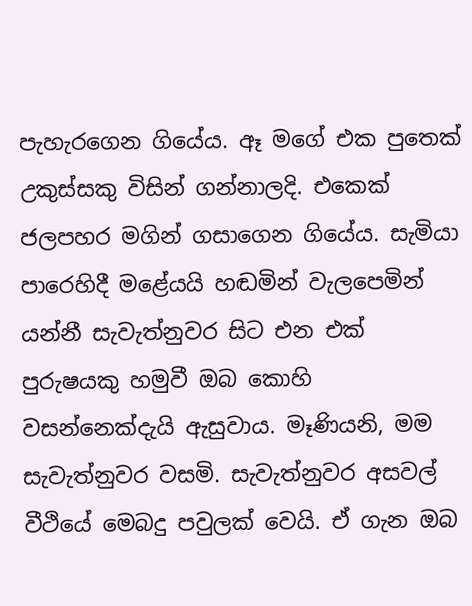පැහැරගෙන ගියේය. ඈ මගේ එක පුතෙක් උකුස්සකු විසින් ගන්නාලදි. එකෙක් ජලපහර මගින් ගසාගෙන ගියේය. සැමියා පාරෙහිදී මළේයයි හඬමින් වැලපෙමින් යන්නී සැවැත්නුවර සිට එන එක් පුරුෂයකු හමුවී ඔබ කොහි වසන්නෙක්දැයි ඇසුවාය. මෑණියනි, මම සැවැත්නුවර වසමි. සැවැත්නුවර අසවල් වීථියේ මෙබදු පවුලක් වෙයි. ඒ ගැන ඔබ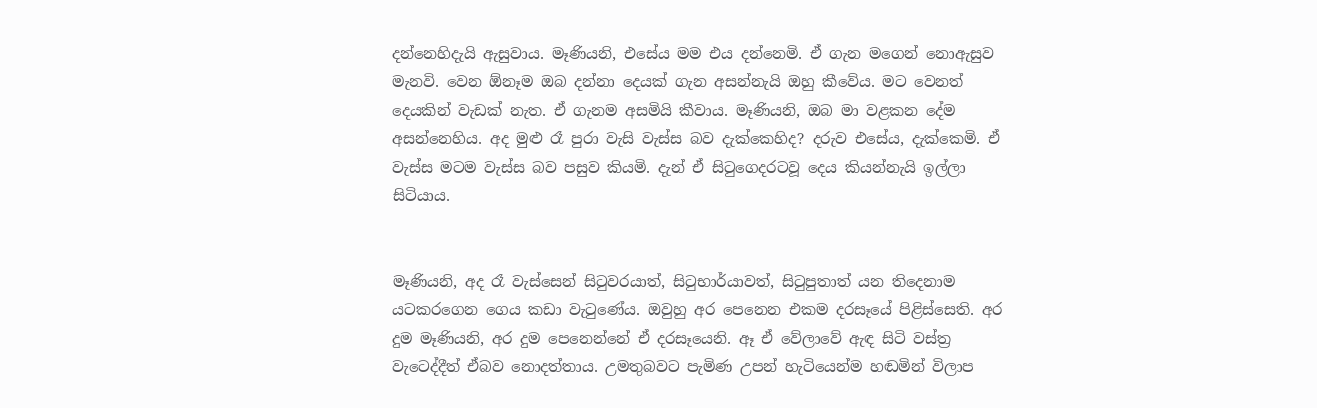දන්නෙහිදැයි ඇසුවාය. මෑණියනි, එසේය මම එය දන්නෙමි. ඒ ගැන මගෙන් නොඇසුව මැනවි. වෙන ඕනෑම ඔබ දන්නා දෙයක් ගැන අසන්නැයි ඔහු කීවේය. මට වෙනත් දෙයකින් වැඩක් නැත. ඒ ගැනම අසමියි කීවාය. මෑණියනි, ඔබ මා වළකන දේම අසන්නෙහිය. අද මුළු රෑ පුරා වැසි වැස්ස බව දැක්කෙහිද? දරුව එසේය, දැක්කෙමි. ඒ වැස්ස මටම වැස්ස බව පසුව කියමි. දැන් ඒ සිටුගෙදරටවූ දෙය කියන්නැයි ඉල්ලා සිටියාය.


මෑණියනි, අද රෑ වැස්සෙන් සිටුවරයාත්, සිටුභාර්යාවත්, සිටුපුතාත් යන තිදෙනාම යටකරගෙන ගෙය කඩා වැටුණේය. ඔවුහු අර පෙනෙන එකම දරසෑයේ පිළිස්සෙති. අර දුම මෑණියනි, අර දුම පෙනෙන්නේ ඒ දරසෑයෙනි. ඈ ඒ වේලාවේ ඇඳ සිටි වස්ත්‍ර‍ වැටෙද්දීත් ඒබව නොදත්තාය. උමතුබවට පැමිණ උපන් හැටියෙන්ම හඬමින් විලාප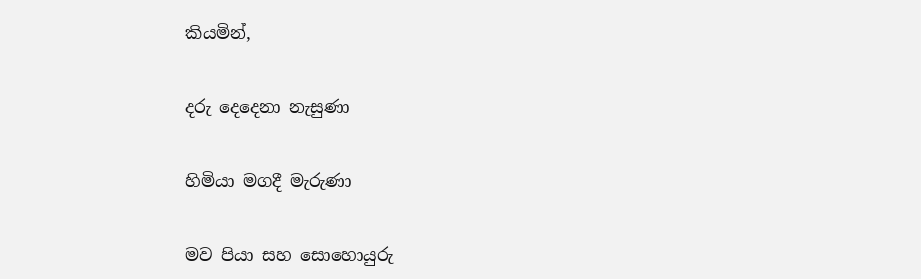කියමින්,


දරු දෙදෙනා නැසුණා


හිමියා මගදී මැරුණා


මව පියා සහ සොහොයුරු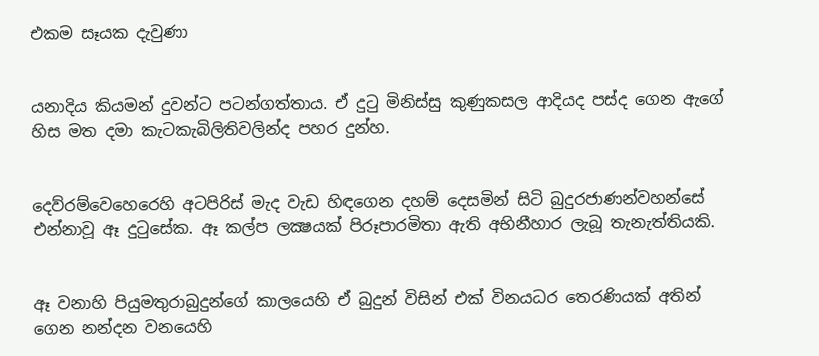එකම සෑයක දැවුණා


යනාදිය කියමන් දුවන්ට පටන්ගත්තාය. ඒ දුටු මිනිස්සු කුණුකසල ආදියද පස්ද ගෙන ඇගේ හිස මත දමා කැටකැබිලිතිවලින්ද පහර දුන්හ.


දෙව්රම්වෙහෙරෙහි අටපිරිස් මැද වැඩ හිඳගෙන දහම් දෙසමින් සිටි බුදුරජාණන්වහන්සේ එන්නාවූ ඈ දුටුසේක. ඈ කල්ප ලක්‍ෂයක් පිරූපාරමිතා ඇති අභිනීහාර ලැබූ තැනැත්තියකි.


ඈ වනාහි පියුමතුරාබුදුන්ගේ කාලයෙහි ඒ බුදුන් විසින් එක් විනයධර තෙරණියක් අතින් ගෙන නන්දන වනයෙහි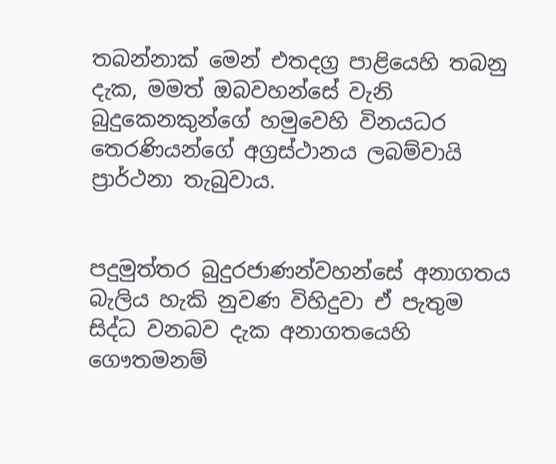තබන්නාක් මෙන් එතදග්‍ර‍ පාළියෙහි තබනු දැක, මමත් ඔබවහන්සේ වැනි බුදුකෙනකුන්ගේ හමුවෙහි විනයධර තෙරණියන්ගේ අග්‍ර‍ස්ථානය ලබම්වායි ප්‍රාර්ථනා තැබුවාය.


පදුමුත්තර බුදුරජාණන්වහන්සේ අනාගතය බැලිය හැකි නුවණ විහිදුවා ඒ පැතුම සිද්ධ වනබව දැක අනාගතයෙහි ගෞතමනම්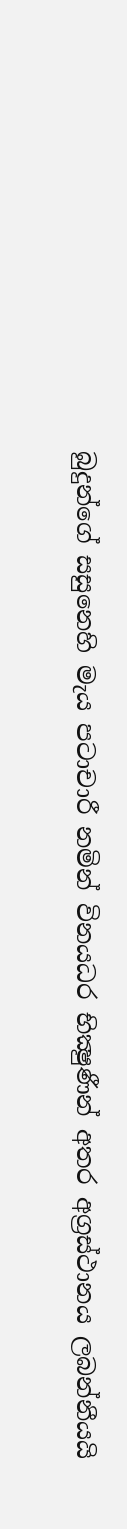බුදුන්ගේ සසුනෙහි මැය පටාචාරී නමින් විනයධර භික්‍ෂුණීන් අතර අග්‍ර‍ස්ථානය ලබන්නීයයි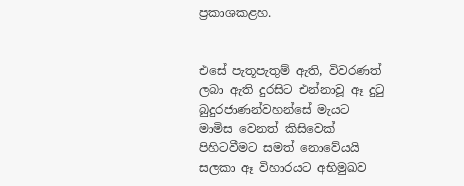ප්‍ර‍කාශකළහ.


එසේ පැතූපැතුම් ඇති, විවරණත් ලබා ඇති දුරසිට එන්නාවූ ඈ දුටු බුදුරජාණන්වහන්සේ මැයට මාමිස වෙනත් කිසිවෙක් පිහිටවීමට සමත් නොවේයයි සලකා ඈ විහාරයට අභිමුඛව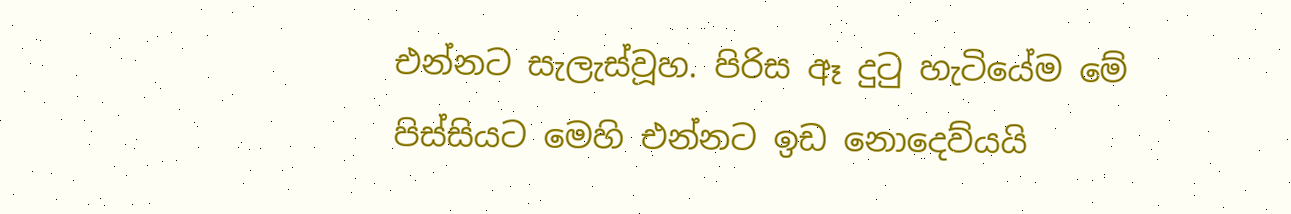එන්නට සැලැස්වූහ. පිරිස ඈ දුටු හැටියේම මේ පිස්සියට මෙහි එන්නට ඉඩ නොදෙව්යයි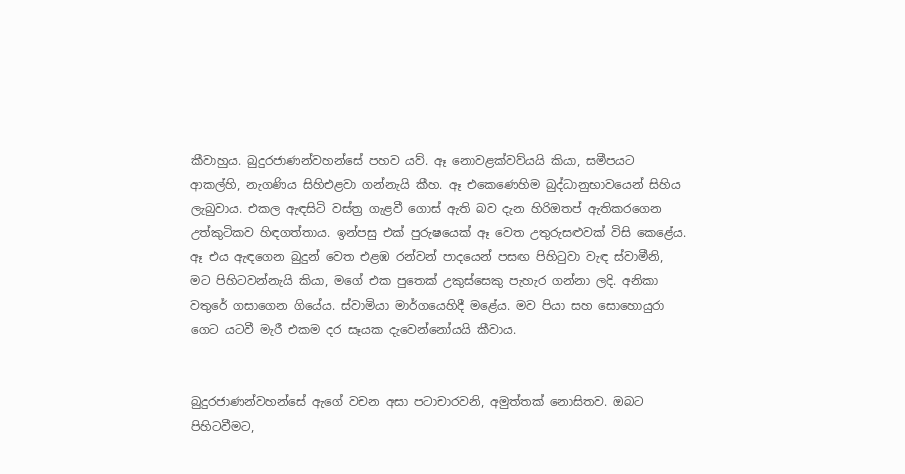කීවාහුය. බුදුරජාණන්වහන්සේ පහව යව්. ඈ නොවළක්වව්යයි කියා, සමීපයට ආකල්හි, නැගණිය සිහිඑළවා ගන්නැයි කීහ. ඈ එකෙණෙහිම බුද්ධානුභාවයෙන් සිහිය ලැබුවාය. එකල ඇඳසිටි වස්ත්‍ර‍ ගැළවී ගොස් ඇති බව දැන හිරිඔතප් ඇතිකරගෙන උත්කුටිකව හිඳගත්තාය. ඉන්පසු එක් පුරුෂයෙක් ඈ වෙත උතුරුසළුවක් විසි කෙළේය. ඈ එය ඇඳගෙන බුදුන් වෙත එළඹ රන්වන් පාදයෙන් පසඟ පිහිටුවා වැඳ ස්වාමීනි, මට පිහිටවන්නැයි කියා, මගේ එක පුතෙක් උකුස්සෙකු පැහැර ගන්නා ලදි. අනිකා වතුරේ ගසාගෙන ගියේය. ස්වාමියා මාර්ගයෙහිදී මළේය. මව පියා සහ සොහොයුරා ගෙට යටවී මැරී එකම දර සෑයක දැවෙන්නෝයයි කීවාය.


බුදුරජාණන්වහන්සේ ඇගේ වචන අසා පටාචාරවනි, අමුත්තක් නොසිතව. ඔබට පිහිටවීමට,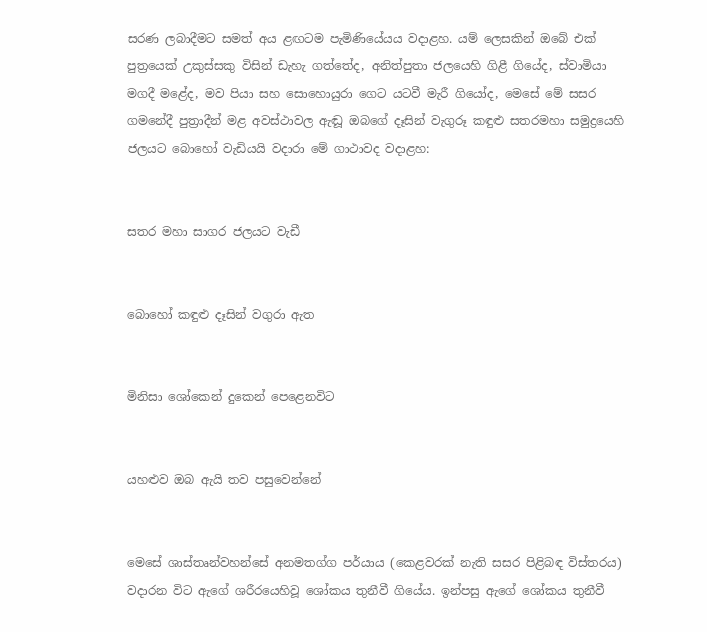සරණ ලබාදීමට සමත් අය ළඟටම පැමිණියේයය වදාළහ. යම් ලෙසකින් ඔබේ එක් පුත්‍රයෙක් උකුස්සකු විසින් ඩැහැ ගත්තේද, අනිත්පුතා ජලයෙහි ගිළී ගියේද, ස්වාමියා මගදී මළේද, මව පියා සහ සොහොයුරා ගෙට යටවී මැරී ගියෝද, මෙසේ මේ සසර ගමනේදී පුත්‍රාදීන් මළ අවස්ථාවල ඇඬූ ඔබගේ දෑසින් වැගුරූ කඳුළු සතරමහා සමුද්‍රයෙහි ජලයට බොහෝ වැඩියයි වදාරා මේ ගාථාවද වදාළහ:


සතර මහා සාගර ජලයට වැඩී


බොහෝ කඳුළු දෑසින් වගුරා ඇත


මිනිසා ශෝකෙන් දුකෙන් පෙළෙනවිට


යහළුව ඔබ ඇයි තව පසුවෙන්නේ


මෙසේ ශාස්තෘන්වහන්සේ අනමතග්ග පර්යාය (කෙළවරක් නැති සසර පිළිබඳ විස්තරය) වදාරන විට ඇගේ ශරීරයෙහිවූ ශෝකය තුනීවී ගියේය. ඉන්පසු ඇගේ ශෝකය තුනීවී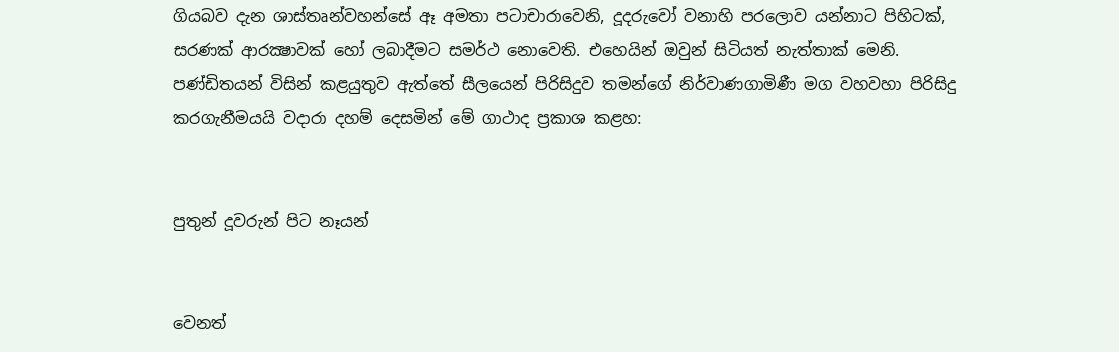ගියබව දැන ශාස්තෘන්වහන්සේ ඈ අමතා පටාචාරාවෙනි, දූදරුවෝ වනාහි පරලොව යන්නාට පිහිටක්, සරණක් ආරක්‍ෂාවක් හෝ ලබාදීමට සමර්ථ නොවෙති. එහෙයින් ඔවුන් සිටියත් නැත්තාක් මෙනි. පණ්ඩිතයන් විසින් කළයුතුව ඇත්තේ සීලයෙන් පිරිසිදුව තමන්ගේ නිර්වාණගාමිණී මග වහවහා පිරිසිදු කරගැනීමයයි වදාරා දහම් දෙසමින් මේ ගාථාද ප්‍ර‍කාශ කළහ:


පුතුන් දූවරුන් පිට නෑයන්


වෙනත්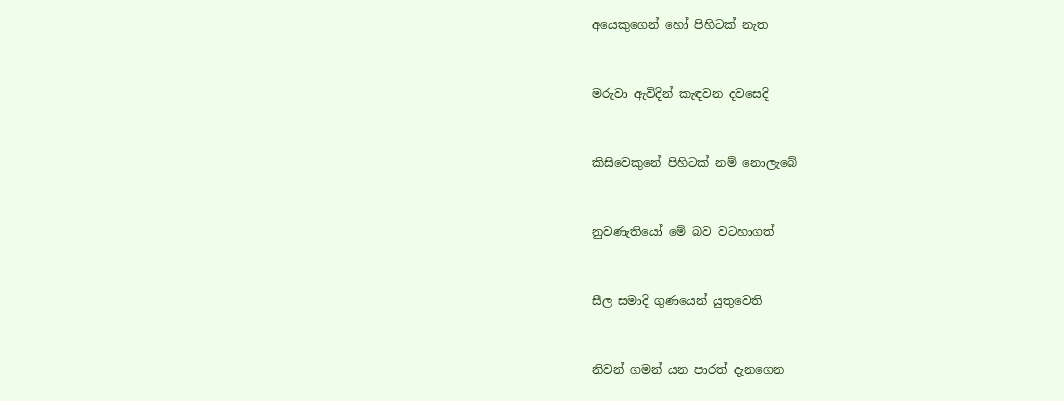අයෙකුගෙන් හෝ පිහිටක් නැත


මරුවා ඇවිදින් කැඳවන දවසෙදි


කිසිවෙකුනේ පිහිටක් නම් නොලැබේ


නුවණැතියෝ මේ බව වටහාගත්


සීල සමාදි ගුණයෙන් යුතුවෙති


නිවන් ගමන් යන පාරත් දැනගෙන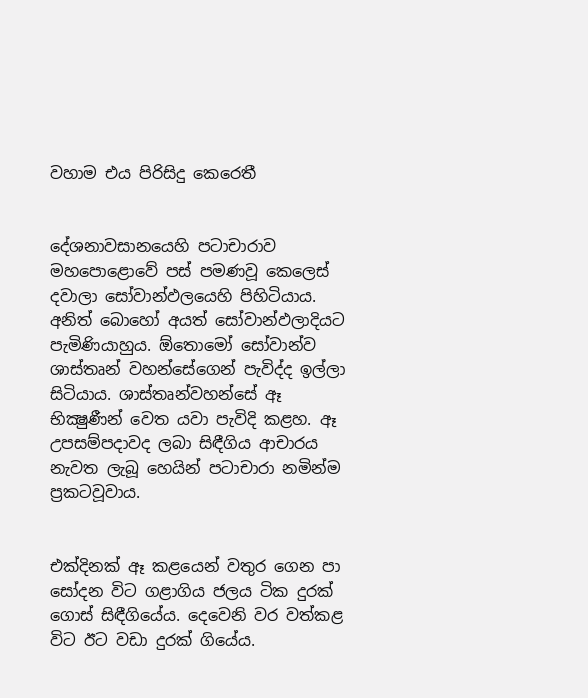වහාම එය පිරිසිදු කෙරෙතී


දේශනාවසානයෙහි පටාචාරාව මහපොළොවේ පස් පමණවූ කෙලෙස් දවාලා සෝවාන්ඵලයෙහි පිහිටියාය. අනිත් බොහෝ අයත් සෝවාන්ඵලාදියට පැමිණියාහුය. ඕතොමෝ සෝවාන්ව ශාස්තෘන් වහන්සේගෙන් පැවිද්ද ඉල්ලා සිටියාය. ශාස්තෘන්වහන්සේ ඈ භික්‍ෂුණීන් වෙත යවා පැවිදි කළහ. ඈ උපසම්පදාවද ලබා සිඳීගිය ආචාරය නැවත ලැබූ හෙයින් පටාචාරා නමින්ම ප්‍ර‍කටවූවාය.


එක්දිනක් ඈ කළයෙන් වතුර ගෙන පා සෝදන විට ගළාගිය ජලය ටික දුරක් ගොස් සිඳීගියේය. දෙවෙනි වර වත්කළ විට ඊට වඩා දුරක් ගියේය.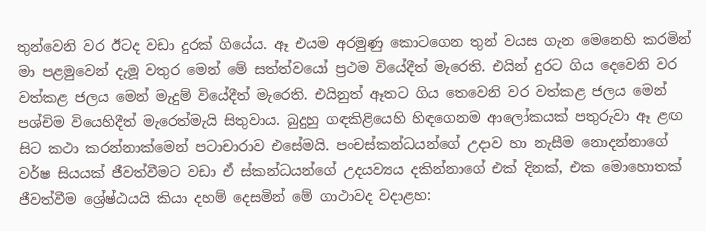තුන්වෙනි වර ඊටද වඩා දුරක් ගියේය. ඈ එයම අරමුණු කොටගෙන තුන් වයස ගැන මෙනෙහි කරමින් මා පළමුවෙන් දැමූ වතුර මෙන් මේ සත්ත්වයෝ ප්‍ර‍ථම වියේදීත් මැරෙති. එයින් දුරට ගිය දෙවෙනි වර වත්කළ ජලය මෙන් මැදුම් වියේදීත් මැරෙති. එයිනුත් ඈතට ගිය තෙවෙනි වර වත්කළ ජලය මෙන් පශ්චිම වියෙහිදීත් මැරෙත්මැයි සිතුවාය. බුදුහු ගඳකිළියෙහි හිඳගෙනම ආලෝකයක් පතුරුවා ඈ ළඟ සිට කථා කරන්නාක්මෙන් පටාචාරාව එසේමයි. පංචස්කන්ධයන්ගේ උදාව හා නැසීම නොදන්නාගේ වර්ෂ සියයක් ජීවත්වීමට වඩා ඒ ස්කන්ධයන්ගේ උදයව්‍යය දකින්නාගේ එක් දිනක්, එක මොහොතක් ජීවත්වීම ශ්‍රේෂ්ඨයයි කියා දහම් දෙසමින් මේ ගාථාවද වදාළහ: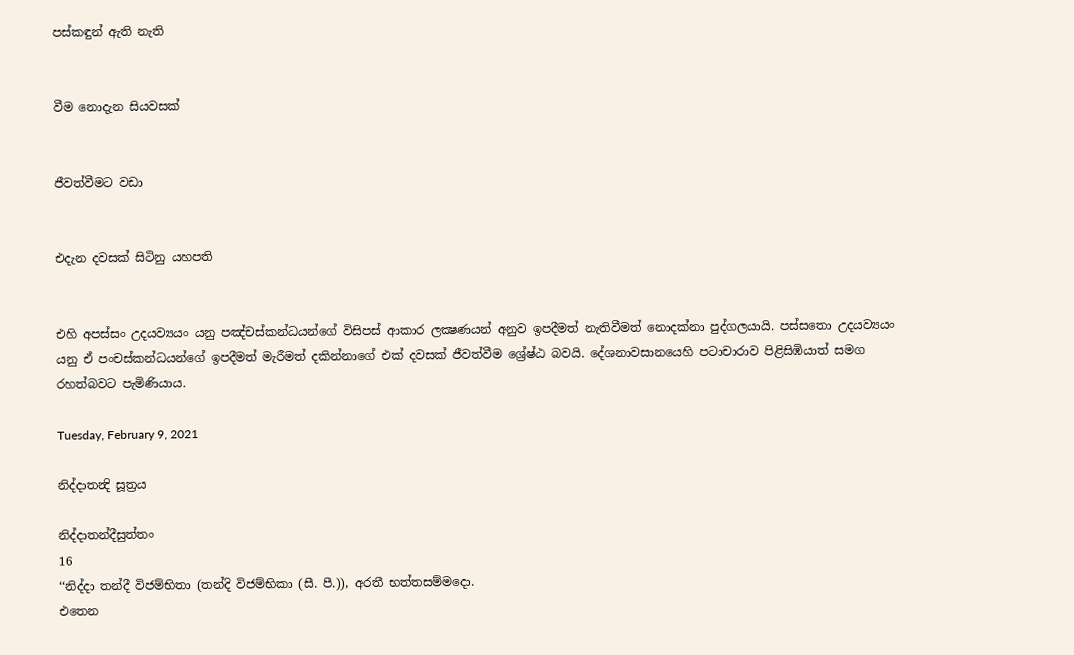පස්කඳුන් ඇති නැති


වීම නොදැන සියවසක්


ජීවත්වීමට වඩා


එදැන දවසක් සිටිනු යහපති


එහි අපස්සං උදයව්‍යයං යනු පඤ්චස්කන්ධයන්ගේ විසිපස් ආකාර ලක්‍ෂණයන් අනුව ඉපදීමත් නැතිවීමත් නොදක්නා පුද්ගලයායි. පස්සතො උදයව්‍යයං යනු ඒ පංචස්කන්ධයන්ගේ ඉපදීමත් මැරීමත් දකින්නාගේ එක් දවසක් ජීවත්වීම ශ්‍රේෂ්ඨ බවයි. දේශනාවසානයෙහි පටාචාරාව පිළිසිඹියාත් සමග රහත්බවට පැමිණියාය.

Tuesday, February 9, 2021

නිද්දාතන්‍දි සූත්‍රය

නිද්දාතන්දීසුත්තං
16
‘‘නිද්දා තන්දී විජම්භිතා (තන්දි විජම්භිකා (සී. පී.)), අරතී භත්තසම්මදො.
එතෙන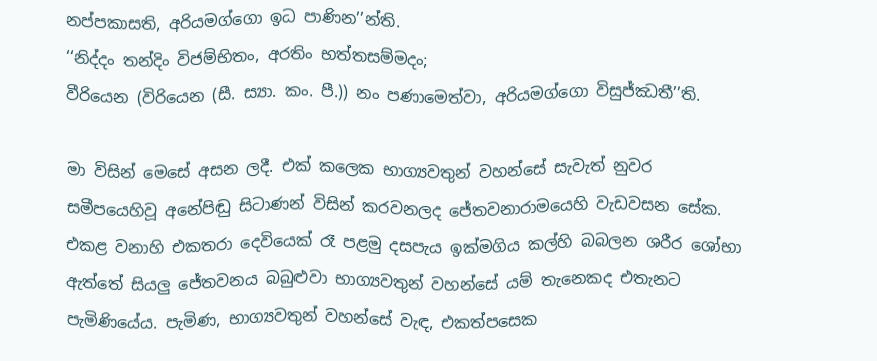නප්පකාසති, අරියමග්ගො ඉධ පාණින’’න්ති.
‘‘නිද්දං තන්දිං විජම්භිතං, අරතිං භත්තසම්මදං;
වීරියෙන (විරියෙන (සී. ස්‍යා. කං. පී.)) නං පණාමෙත්වා, අරියමග්ගො විසුජ්ඣතී’’ති.

මා විසින් මෙසේ අසන ලදී. එක් කලෙක භාග්‍යවතුන් වහන්සේ සැවැත් නුවර සමීපයෙහිවූ අනේපිඬු සිටාණන් විසින් කරවනලද ජේතවනාරාමයෙහි වැඩවසන සේක.
එකළ වනාහි එකතරා දෙවියෙක් රෑ පළමු දසපැය ඉක්මගිය කල්හි බබලන ශරීර ශෝභා ඇත්තේ සියලු ජේතවනය බබුළුවා භාග්‍යවතුන් වහන්සේ යම් තැනෙකද එතැනට පැමිණියේය. පැමිණ, භාග්‍යවතුන් වහන්සේ වැඳ, එකත්පසෙක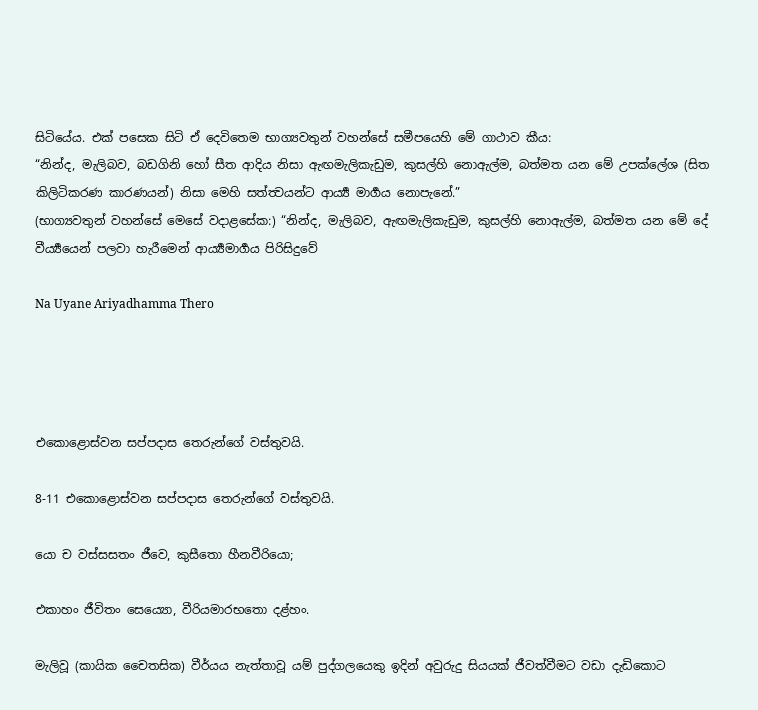සිටියේය. එක් පසෙක සිටි ඒ දෙවිතෙම භාග්‍යවතුන් වහන්සේ සමීපයෙහි මේ ගාථාව කීය:
“නින්ද, මැලිබව, බඩගිනි හෝ සීත ආදිය නිසා ඇඟමැලිකැඩුම, කුසල්හි නොඇල්ම, බත්මත යන මේ උපක්ලේශ (සිත කිලිටිකරණ කාරණයන්) නිසා මෙහි සත්ත්‍වයන්ට ආර්‍ය්‍ය මාර්‍ගය නොපැනේ.”
(භාග්‍යවතුන් වහන්සේ මෙසේ වදාළසේක:) “නින්ද, මැලිබව, ඇඟමැලිකැඩුම, කුසල්හි නොඇල්ම, බත්මත යන මේ දේ වීර්‍ය්‍යයෙන් පලවා හැරීමෙන් ආර්‍ය්‍යමාර්‍ගය පිරිසිදුවේ

Na Uyane Ariyadhamma Thero




එකොළොස්වන සප්පදාස තෙරුන්ගේ වස්තුවයි.

8-11 එකොළොස්වන සප්පදාස තෙරුන්ගේ වස්තුවයි.

යො ච වස්සසතං ජීවෙ, කුසීතො හීනවීරියො;

එකාහං ජීවිතං සෙය්‍යො, වීරියමාරභතො දළ්හං.

මැලිවූ (කායික චෛතසික) වීර්යය නැත්තාවූ යම් පුද්ගලයෙකු ඉදින් අවුරුදු සියයක් ජීවත්වීමට වඩා දැඩිකොට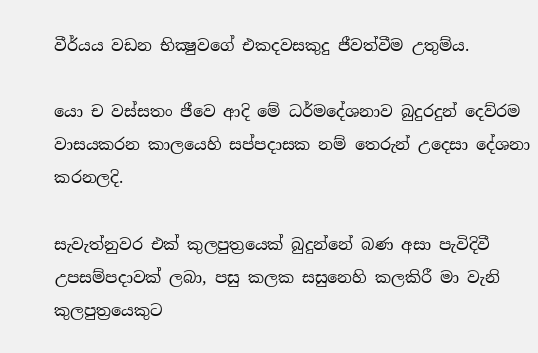වීර්යය වඩන භික්‍ෂුවගේ එකදවසකුදු ජීවත්වීම උතුම්ය.

යො ච වස්සතං ජීවෙ ආදි මේ ධර්මදේශනාව බුදුරදුන් දෙව්රම වාසයකරන කාලයෙහි සප්පදාසක නම් තෙරුන් උදෙසා දේශනා කරනලදි.

සැවැත්නුවර එක් කුලපුත්‍රයෙක් බුදුන්නේ බණ අසා පැවිදිවී උපසම්පදාවක් ලබා, පසු කලක සසුනෙහි කලකිරී මා වැනි කුලපුත්‍රයෙකුට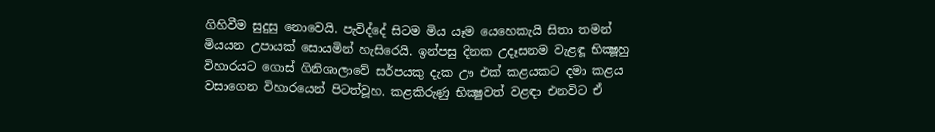ගිහිවීම සුදුසු නොවෙයි. පැවිද්දේ සිටම මිය යෑම යෙහෙකැයි සිතා තමන් මියයන උපායක් සොයමින් හැසිරෙයි. ඉන්පසු දිනක උදෑසනම වැළඳූ භික්‍ෂූහු විහාරයට ගොස් ගිනිශාලාවේ සර්පයකු දැක ඌ එක් කළයකට දමා කළය වසාගෙන විහාරයෙන් පිටත්වූහ. කළකිරුණු භික්‍ෂුවත් වළඳා එනවිට ඒ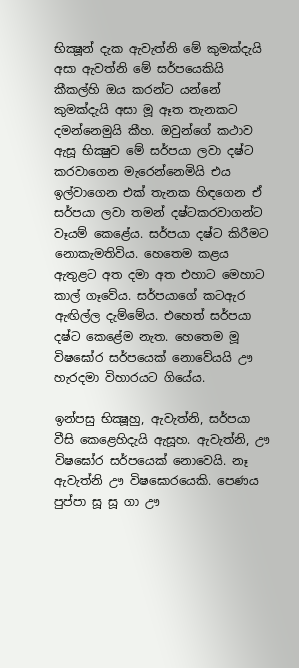භික්‍ෂූන් දැක ඇවැත්නි මේ කුමක්දැයි අසා ඇවත්නි මේ සර්පයෙකියි කීකල්හි ඔය කරන්ට යන්නේ කුමක්දැයි අසා මූ ඈත තැනකට දමන්නෙමුයි කීහ. ඔවුන්ගේ කථාව ඇසූ භික්‍ෂුව මේ සර්පයා ලවා දෂ්ට කරවාගෙන මැරෙන්නෙමියි එය ඉල්වාගෙන එක් තැනක හිඳගෙන ඒ සර්පයා ලවා තමන් දෂ්ටකරවාගන්ට වෑයම් කෙළේය. සර්පයා දෂ්ට කිරීමට නොකැමතිවිය. හෙතෙම කළය ඇතුළට අත දමා අත එහාට මෙහාට කාල් ගෑවේය. සර්පයාගේ කටඇර ඇඟිල්ල දැම්මේය. එහෙත් සර්පයා දෂ්ට කෙළේම නැත. හෙතෙම මූ විෂඝෝර සර්පයෙක් නොවේයයි ඌ හැරදමා විහාරයට ගියේය.

ඉන්පසු භික්‍ෂූහු, ඇවැත්නි, සර්පයා වීසි කෙළෙහිදැයි ඇසූහ. ඇවැත්නි, ඌ විෂඝෝර සර්පයෙක් නොවෙයි. නෑ ඇවැත්නි ඌ විෂඝොරයෙකි. පෙණය පුප්පා සූ සූ ගා ඌ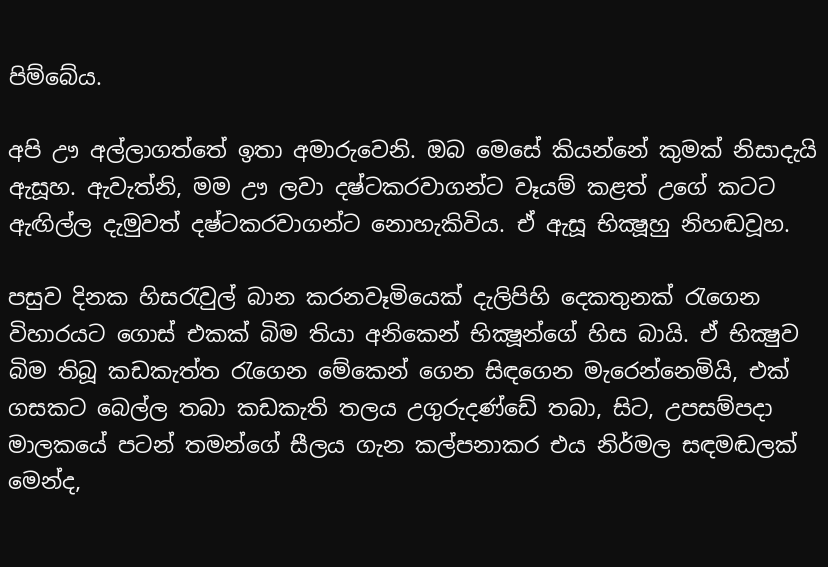පිම්බේය.

අපි ඌ අල්ලාගත්තේ ඉතා අමාරුවෙනි. ඔබ මෙසේ කියන්නේ කුමක් නිසාදැයි ඇසූහ. ඇවැත්නි, මම ඌ ලවා දෂ්ටකරවාගන්ට වෑයම් කළත් උගේ කටට ඇඟිල්ල දැමුවත් දෂ්ටකරවාගන්ට නොහැකිවිය. ඒ ඇසූ භික්‍ෂූහු නිහඬවූහ.

පසුව දිනක හිසරැවුල් බාන කරනවෑමියෙක් දැලිපිහි දෙකතුනක් රැගෙන විහාරයට ගොස් එකක් බිම තියා අනිකෙන් භික්‍ෂූන්ගේ හිස බායි. ඒ භික්‍ෂුව බිම තිබූ කඩකැත්ත රැගෙන මේකෙන් ගෙන සිඳගෙන මැරෙන්නෙමියි, එක් ගසකට බෙල්ල තබා කඩකැති තලය උගුරුදණ්ඩේ තබා, සිට, උපසම්පදා මාලකයේ පටන් තමන්ගේ සීලය ගැන කල්පනාකර එය නිර්මල සඳමඬලක් මෙන්ද,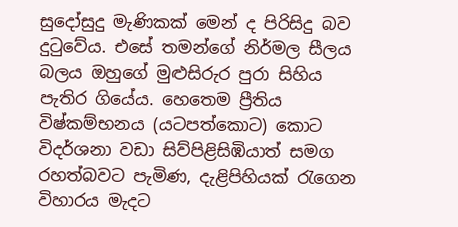සුදෝසුදු මැණිකක් මෙන් ද පිරිසිදු බව දුටුවේය. එසේ තමන්ගේ නිර්මල සීලය බලය ඔහුගේ මුළුසිරුර පුරා සිහිය පැතිර ගියේය. හෙතෙම ප්‍රීතිය විෂ්කම්භනය (යටපත්කොට) කොට විදර්ශනා වඩා සිව්පිළිසිඹියාත් සමග රහත්බවට පැමිණ, දැළිපිහියක් රැගෙන විහාරය මැදට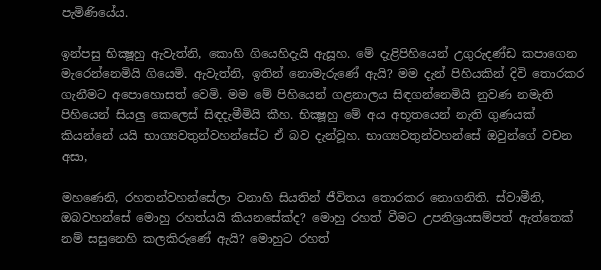පැමිණියේය.

ඉන්පසු භික්‍ෂූහු ඇවැත්නි, කොහි ගියෙහිදැයි ඇසූහ. මේ දැළිපිහියෙන් උගුරුදණ්ඩ කපාගෙන මැරෙන්නෙමියි ගියෙමි. ඇවැත්නි, ඉතින් නොමැරුණේ ඇයි? මම දැන් පිහියකින් දිවි තොරකර ගැනීමට අපොහොසත් වෙමි. මම මේ පිහියෙන් ගළනාලය සිඳගන්නෙමියි නුවණ නමැති පිහියෙන් සියලු කෙලෙස් සිඳදැමීමියි කීහ. භික්‍ෂූහු මේ අය අභූතයෙන් නැති ගුණයක් කියන්නේ යයි භාග්‍යවතුන්වහන්සේට ඒ බව දැන්වූහ. භාග්‍යවතුන්වහන්සේ ඔවුන්ගේ වචන අසා,

මහණෙනි, රහතන්වහන්සේලා වනාහි සියතින් ජීවිතය තොරකර නොගනිති. ස්වාමීනි, ඔබවහන්සේ මොහු රහත්යයි කියනසේක්ද? මොහු රහත් වීමට උපනිශ්‍ර‍යසම්පත් ඇත්තෙක් නම් සසුනෙහි කලකිරුණේ ඇයි? මොහුට රහත්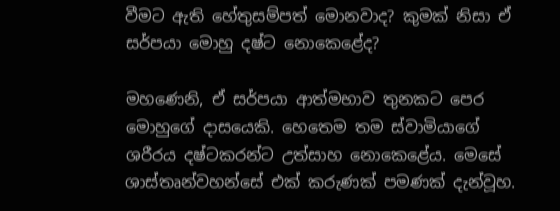වීමට ඇති හේතුසම්පත් මොනවාද? කුමක් නිසා ඒ සර්පයා මොහු දෂ්ට නොකෙළේද?

මහණෙනි, ඒ සර්පයා ආත්මභාව තුනකට පෙර මොහුගේ දාසයෙකි. හෙතෙම තම ස්වාමියාගේ ශරීරය දෂ්ටකරන්ට උත්සාහ නොකෙළේය. මෙසේ ශාස්තෘන්වහන්සේ එක් කරුණක් පමණක් දැන්වූහ.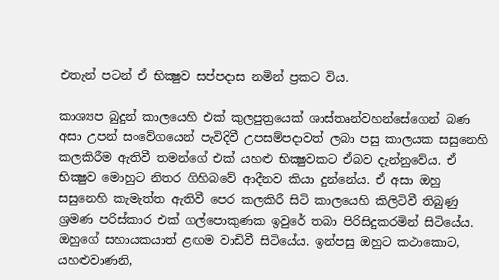එතැන් පටන් ඒ භික්‍ෂුව සප්පදාස නමින් ප්‍ර‍කට විය.

කාශ්‍යප බුදුන් කාලයෙහි එක් කුලපුත්‍රයෙක් ශාස්තෘන්වහන්සේගෙන් බණ අසා උපන් සංවේගයෙන් පැවිදිවී උපසම්පදාවත් ලබා පසු කාලයක සසුනෙහි කලකිරීම ඇතිවී තමන්ගේ එක් යහළු භික්‍ෂුවකට ඒබව දැන්නුවේය. ඒ භික්‍ෂුව මොහුට නිතර ගිහිබවේ ආදීනව කියා දුන්නේය. ඒ අසා ඔහු සසුනෙහි කැමැත්ත ඇතිවී පෙර කලකිරී සිටි කාලයෙහි කිලිටිවී තිබුණු ශ්‍ර‍මණ පරිස්කාර එක් ගල්පොකුණක ඉවුරේ තබා පිරිසිදුකරමින් සිටියේය. ඔහුගේ සහායකයාත් ළඟම වාඩිවී සිටියේය. ඉන්පසු ඔහුට කථාකොට, යහළුවාණනි,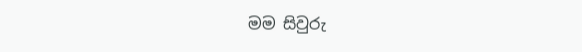මම සිවුරු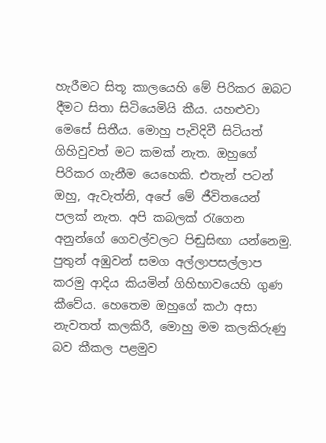හැරීමට සිතූ කාලයෙහි මේ පිරිකර ඔබට දීමට සිතා සිටියෙමියි කීය. යහළුවා මෙසේ සිතීය. මොහු පැවිදිවී සිටියත් ගිහිවුවත් මට කමක් නැත. ඔහුගේ පිරිකර ගැනීම යෙහෙකි. එතැන් පටන් ඔහු, ඇවැත්නි, අපේ මේ ජීවිතයෙන් පලක් නැත. අපි කබලක් රැගෙන අනුන්ගේ ගෙවල්වලට පිඬුසිඟා යන්නෙමු. පුතුන් අඹුවන් සමග අල්ලාපසල්ලාප කරමු ආදිය කියමින් ගිහිභාවයෙහි ගුණ කීවේය. හෙතෙම ඔහුගේ කථා අසා නැවතත් කලකිරී, මොහු මම කලකිරුණු බව කීකල පළමුව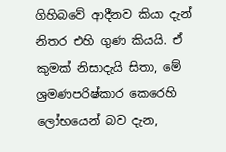ගිහිබවේ ආදීනව කියා දැන් නිතර එහි ගුණ කියයි. ඒ කුමක් නිසාදැයි සිතා, මේ ශ්‍ර‍මණපරිෂ්කාර කෙරෙහි ලෝභයෙන් බව දැන,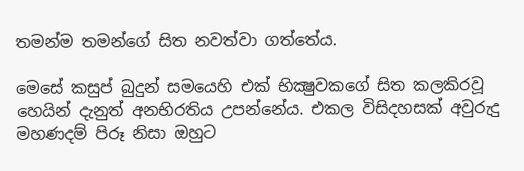තමන්ම තමන්ගේ සිත නවත්වා ගත්තේය.

මෙසේ කසුප් බුදුන් සමයෙහි එක් භික්‍ෂුවකගේ සිත කලකිරවූ හෙයින් දැනුත් අනභිරතිය උපන්නේය. එකල විසිදහසක් අවුරුදු මහණදම් පිරූ නිසා ඔහුට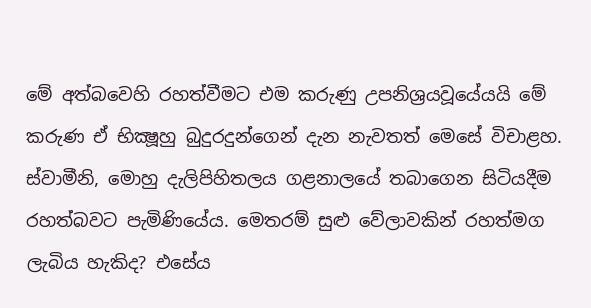මේ අත්බවෙහි රහත්වීමට එම කරුණු උපනිශ්‍ර‍යවූයේයයි මේ කරුණ ඒ භික්‍ෂූහු බුදුරදුන්ගෙන් දැන නැවතත් මෙසේ විචාළහ. ස්වාමීනි, මොහු දැලිපිහිතලය ගළනාලයේ තබාගෙන සිටියදීම රහත්බවට පැමිණියේය. මෙතරම් සුළු වේලාවකින් රහත්මග ලැබිය හැකිද? එසේය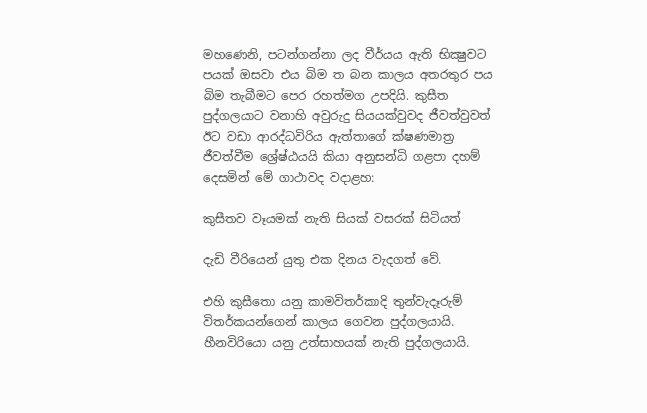මහණෙනි, පටන්ගන්නා ලද වීර්යය ඇති භික්‍ෂුවට පයක් ඔසවා එය බිම ත බන කාලය අතරතුර පය බිම තැබීමට පෙර රහත්මග උපදියි. කුසීත පුද්ගලයාට වනාහි අවුරුදු සියයක්වුවද ජීවත්වුවත් ඊට වඩා ආරද්ධවිරිය ඇත්තාගේ ක්ෂණමාත්‍ර‍ ජීවත්වීම ශ්‍රේෂ්ඨයයි කියා අනුසන්ධි ගළපා දහම් දෙසමින් මේ ගාථාවද වදාළහ:

කුසීතව වෑයමක් නැති සියක් වසරක් සිටියත්

දැඩි වීරියෙන් යුතු එක දිනය වැදගත් වේ.

එහි කුසීතො යනු කාමවිතර්කාදි තුන්වැදෑරුම් විතර්කයන්ගෙන් කාලය ගෙවන පුද්ගලයායි. හීනවිරියො යනු උත්සාහයක් නැති පුද්ගලයායි.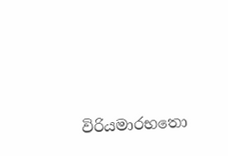විරියමාරභතො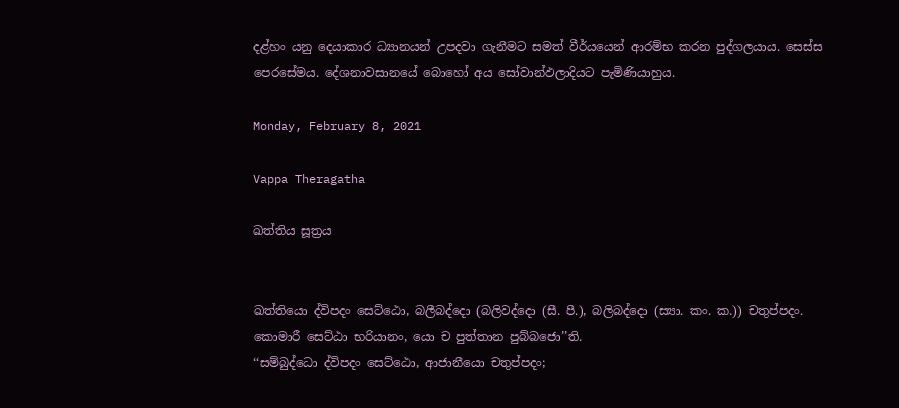දළ්හං යනු දෙයාකාර ධ්‍යානයන් උපදවා ගැනීමට සමත් වීර්යයෙන් ආරම්භ කරන පුද්ගලයාය. සෙස්ස පෙරසේමය. දේශනාවසානයේ බොහෝ අය සෝවාන්ඵලාදියට පැමිණියාහුය.

Monday, February 8, 2021

Vappa Theragatha

ඛත්තිය සූත්‍රය


ඛත්තියො ද්විපදං සෙට්ඨො, බලීබද්දො (බලිවද්දො (සී. පී.), බලිබද්දො (ස්‍යා. කං. ක.)) චතුප්පදං.
කොමාරී සෙට්ඨා භරියානං, යො ච පුත්තාන පුබ්බජො’’ති.
‘‘සම්බුද්ධො ද්විපදං සෙට්ඨො, ආජානීයො චතුප්පදං;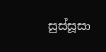සුස්සූසා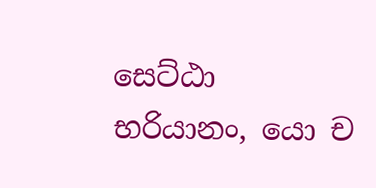සෙට්ඨා භරියානං, යො ච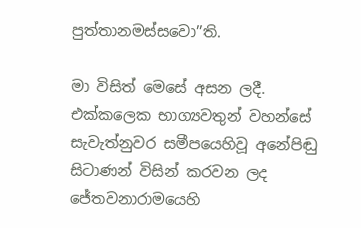පුත්තානමස්සවො’’ති.

මා විසිත් මෙසේ අසන ලදී. එක්කලෙක භාග්‍යවතුන් වහන්සේ සැවැත්නුවර සමීපයෙහිවූ අනේපිඬු සිටාණන් විසින් කරවන ලද ජේතවනාරාමයෙහි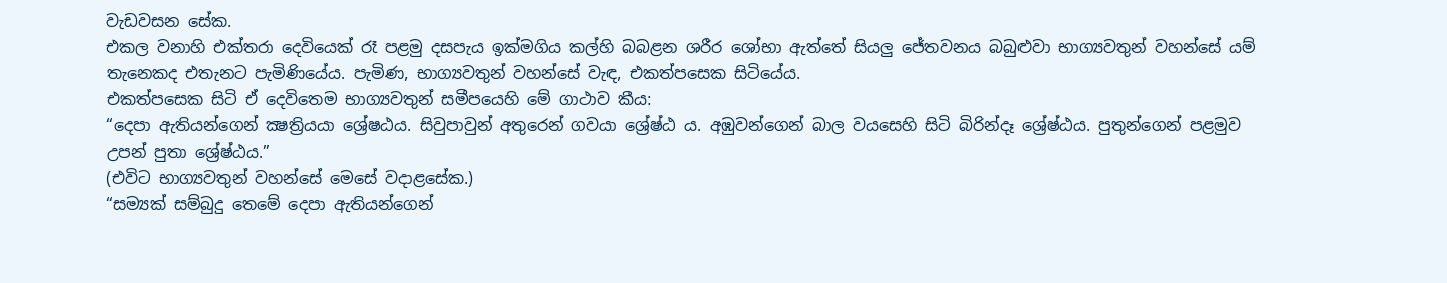වැඩවසන සේක.
එකල වනාහි එක්තරා දෙවියෙක් රෑ පළමු දසපැය ඉක්මගිය කල්හි බබළන ශරීර ශෝභා ඇත්තේ සියලු ජේතවනය බබුළුවා භාග්‍යවතුන් වහන්සේ යම් තැනෙකද එතැනට පැමිණියේය. පැමිණ, භාග්‍යවතුන් වහන්සේ වැඳ, එකත්පසෙක සිටියේය.
එකත්පසෙක සිටි ඒ දෙවිතෙම භාග්‍යවතුන් සමීපයෙහි මේ ගාථාව කීය:
“දෙපා ඇතියන්ගෙන් ක්‍ෂත්‍රියයා ශ්‍රේෂඨය. සිවුපාවුන් අතුරෙන් ගවයා ශ්‍රේෂ්ඨ ය. අඹුවන්ගෙන් බාල වයසෙහි සිටි බිරින්දෑ ශ්‍රේෂ්ඨය. පුතුන්ගෙන් පළමුව උපන් පුතා ශ්‍රේෂ්ඨය.”
(එවිට භාග්‍යවතුන් වහන්සේ මෙසේ වදාළසේක.)
“සම්‍යක් සම්බුදු තෙමේ දෙපා ඇතියන්ගෙන්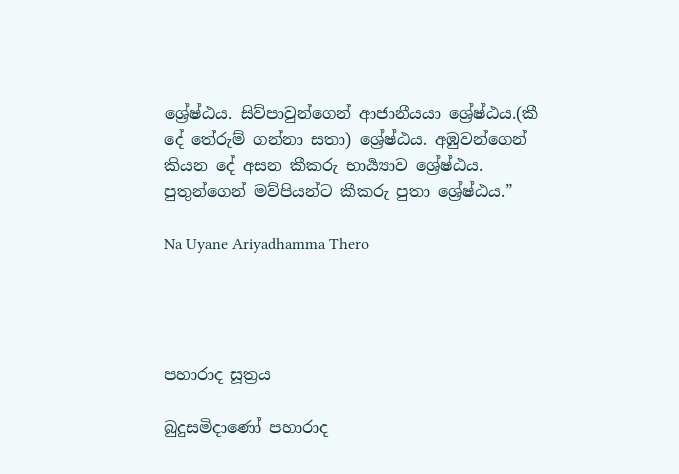ශ්‍රේෂ්ඨය. සිව්පාවුන්ගෙන් ආජානීයයා ශ්‍රේෂ්ඨය.(කී දේ තේරුම් ගන්නා සතා) ශ්‍රේෂ්ඨය. අඹුවන්ගෙන් කියන දේ අසන කීකරු භාර්‍ය්‍යාව ශ්‍රේෂ්ඨය. පුතුන්ගෙන් මව්පියන්ට කීකරු පුතා ශ්‍රේෂ්ඨය.”

Na Uyane Ariyadhamma Thero




පහාරාද සූත්‍රය

බුදුසමිදාණෝ පහාරාද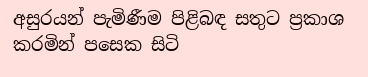අසුරයන් පැමිණීම පිළිබඳ සතුට ප්‍රකාශ කරමින් පසෙක සිටි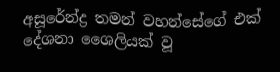අසූරේන්ද්‍ර තමන් වහන්සේගේ එක් දේශනා ශෛලියක් වූ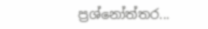ප්‍රශ්නෝත්තර...